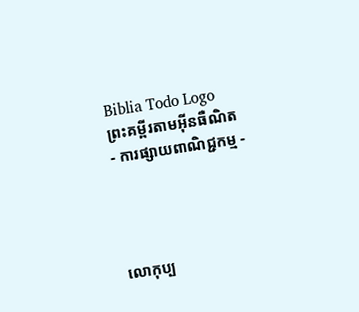Biblia Todo Logo
ព្រះគម្ពីរតាមអ៊ីនធឺណិត
- ការផ្សាយពាណិជ្ជកម្ម -




លោកុ‌ប្ប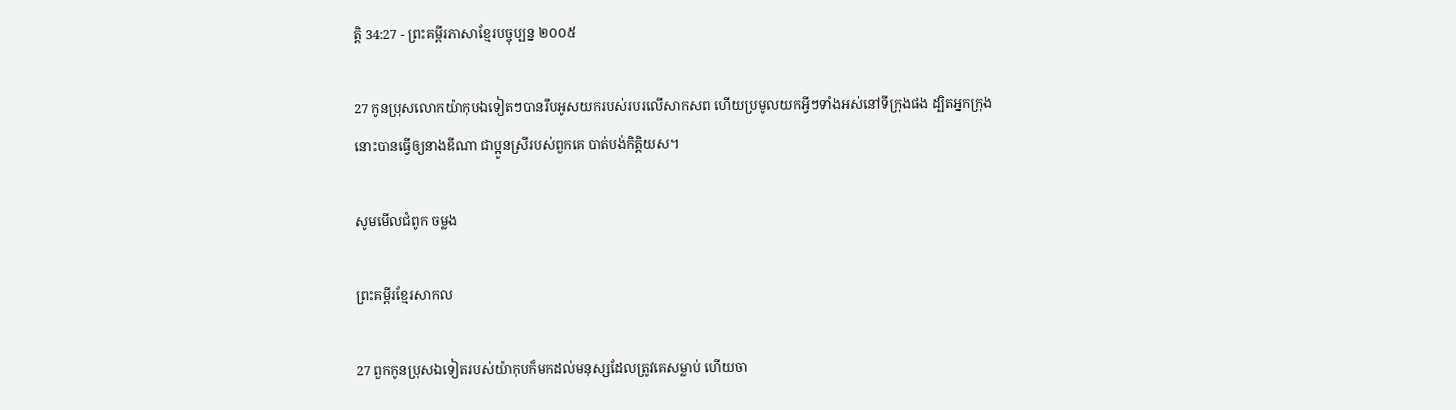ត្តិ 34:27 - ព្រះគម្ពីរភាសាខ្មែរបច្ចុប្បន្ន ២០០៥

27 កូនប្រុសលោកយ៉ាកុបឯទៀតៗបានរឹបអូសយករបស់របរលើសាក‌សព ហើយប្រមូលយកអ្វីៗទាំងអស់នៅទីក្រុងផង ដ្បិតអ្នកក្រុងនោះបានធ្វើឲ្យនាងឌីណា ជាប្អូនស្រីរបស់ពួកគេ បាត់បង់កិត្តិយស។

សូមមើលជំពូក ចម្លង

ព្រះគម្ពីរខ្មែរសាកល

27 ពួកកូនប្រុសឯទៀតរបស់យ៉ាកុបក៏មកដល់មនុស្សដែលត្រូវគេសម្លាប់ ហើយចា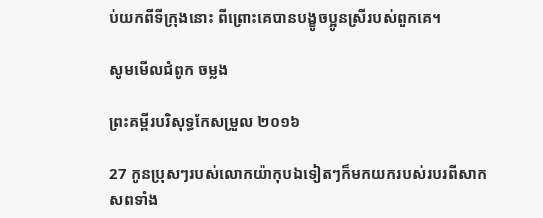ប់យកពីទីក្រុងនោះ ពីព្រោះគេបានបង្ខូចប្អូនស្រីរបស់ពួកគេ។

សូមមើលជំពូក ចម្លង

ព្រះគម្ពីរបរិសុទ្ធកែសម្រួល ២០១៦

27 កូនប្រុសៗរបស់លោកយ៉ាកុបឯទៀតៗក៏មកយករបស់របរពីសាកសពទាំង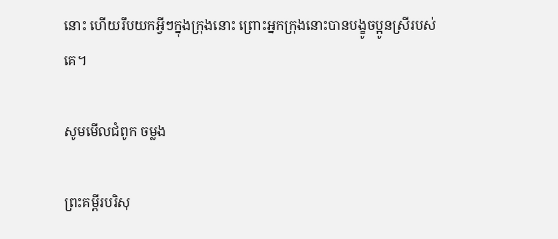នោះ ហើយរឹបយកអ្វីៗក្នុងក្រុងនោះ ព្រោះអ្នកក្រុងនោះបានបង្ខូចប្អូនស្រីរបស់គេ។

សូមមើលជំពូក ចម្លង

ព្រះគម្ពីរបរិសុ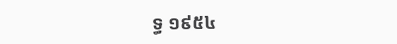ទ្ធ ១៩៥៤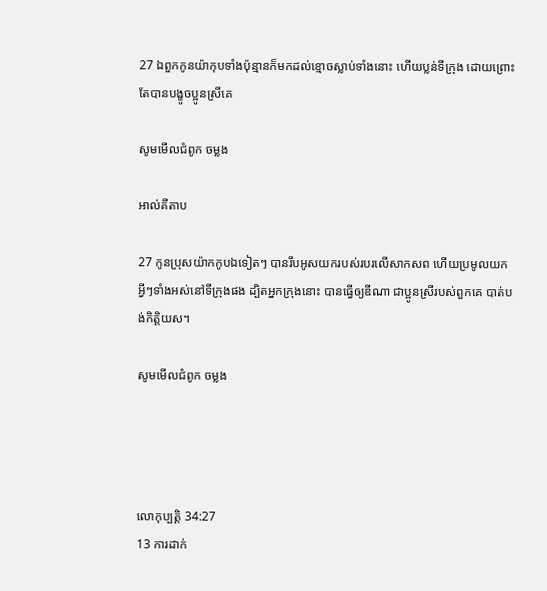27 ឯពួកកូនយ៉ាកុបទាំងប៉ុន្មានក៏មកដល់ខ្មោចស្លាប់ទាំងនោះ ហើយប្លន់ទីក្រុង ដោយព្រោះតែបានបង្ខូចប្អូនស្រីគេ

សូមមើលជំពូក ចម្លង

អាល់គីតាប

27 កូនប្រុសយ៉ាកកូបឯទៀតៗ បានរឹបអូសយករបស់របរលើសាក‌សព ហើយប្រមូលយកអ្វីៗទាំងអស់នៅទីក្រុងផង ដ្បិតអ្នកក្រុងនោះ បានធ្វើឲ្យឌីណា ជាប្អូនស្រីរបស់ពួកគេ បាត់បង់កិត្តិយស។

សូមមើលជំពូក ចម្លង




លោកុ‌ប្បត្តិ 34:27
13 ការដាក់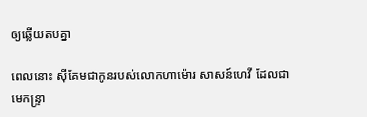ឲ្យឆ្លើយតបគ្នា

ពេលនោះ ស៊ីគែមជាកូនរបស់លោកហា‌ម៉ោរ សាសន៍ហេវី ដែលជាមេ‌កន្ទ្រា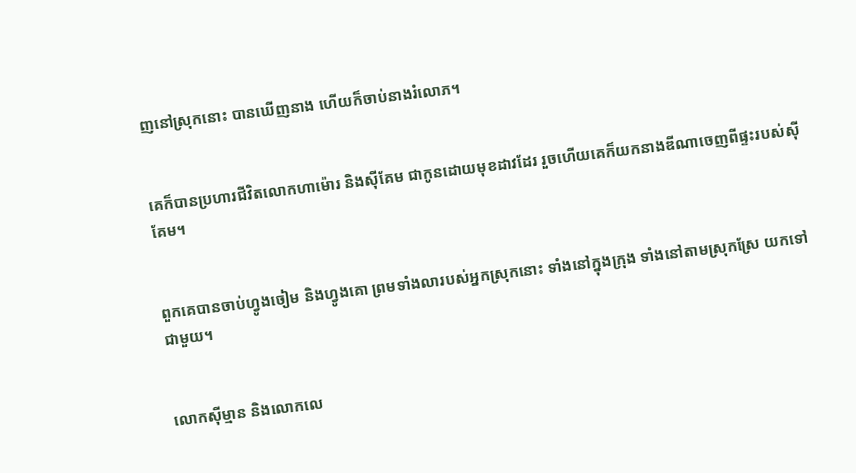ញនៅស្រុកនោះ បានឃើញនាង ហើយក៏ចាប់នាងរំលោភ។


គេក៏បានប្រហារជីវិតលោកហា‌ម៉ោរ និងស៊ីគែម ជាកូនដោយមុខដាវដែរ រួចហើយគេក៏យកនាងឌីណាចេញពីផ្ទះរបស់ស៊ីគែម។


ពួកគេបានចាប់ហ្វូងចៀម និងហ្វូងគោ ព្រមទាំងលារបស់អ្នកស្រុកនោះ ទាំងនៅក្នុងក្រុង ទាំងនៅតាមស្រុកស្រែ យកទៅជាមួយ។


លោកស៊ីម្មាន និងលោកលេ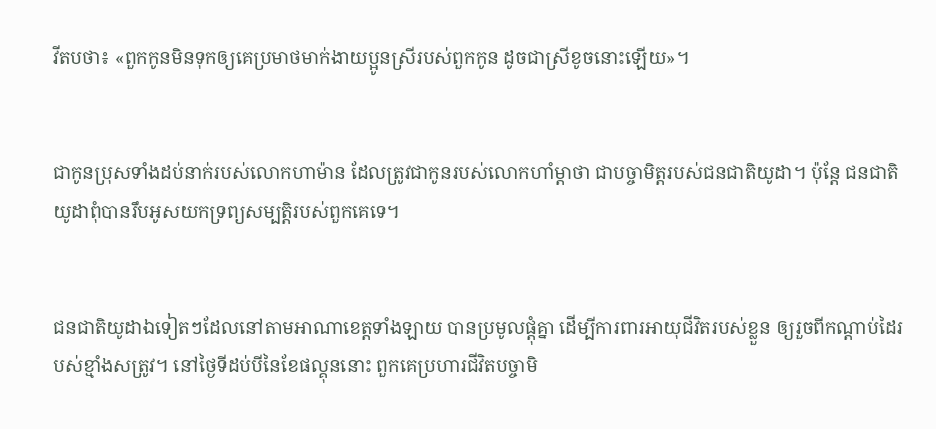វីតបថា៖ «ពួកកូនមិនទុកឲ្យគេប្រមាថមាក់‌ងាយប្អូនស្រីរបស់ពួកកូន ដូចជាស្រីខូចនោះឡើយ»។


ជាកូនប្រុសទាំងដប់នាក់របស់លោកហាម៉ាន ដែលត្រូវជាកូនរបស់លោកហាំម្ដា‌ថា ជាបច្ចា‌មិត្តរបស់ជន‌ជាតិយូដា។ ប៉ុន្តែ ជន‌ជាតិយូដាពុំបានរឹបអូសយកទ្រព្យ‌សម្បត្តិរបស់ពួកគេទេ។


ជន‌ជាតិយូដាឯទៀតៗដែលនៅតាមអាណា‌ខេត្តទាំង‌ឡាយ បានប្រមូលផ្ដុំគ្នា ដើម្បីការ‌ពារអាយុជីវិតរបស់ខ្លួន ឲ្យរួចពីកណ្ដាប់ដៃរបស់ខ្មាំងសត្រូវ។ នៅថ្ងៃទីដប់បីនៃខែផល្គុននោះ ពួកគេប្រហារជីវិតបច្ចា‌មិ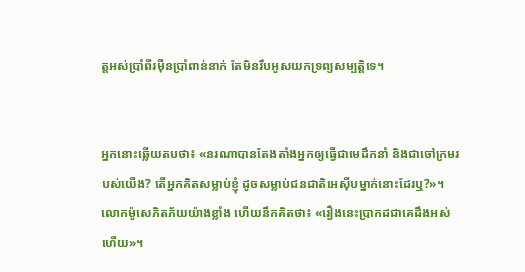ត្តអស់ប្រាំ‌ពីរម៉ឺនប្រាំពាន់នាក់ តែមិនរឹបអូសយកទ្រព្យ‌សម្បត្តិទេ។


អ្នកនោះឆ្លើយតបថា៖ «នរណាបានតែង‌តាំងអ្នកឲ្យធ្វើជាមេដឹកនាំ និងជាចៅ‌ក្រមរបស់យើង? តើអ្នកគិតសម្លាប់ខ្ញុំ ដូចសម្លាប់ជន‌ជាតិអេស៊ីបម្នាក់នោះដែរឬ?»។ លោកម៉ូសេភិត‌ភ័យយ៉ាងខ្លាំង ហើយនឹកគិតថា៖ «រឿងនេះប្រាកដជាគេដឹងអស់ហើយ»។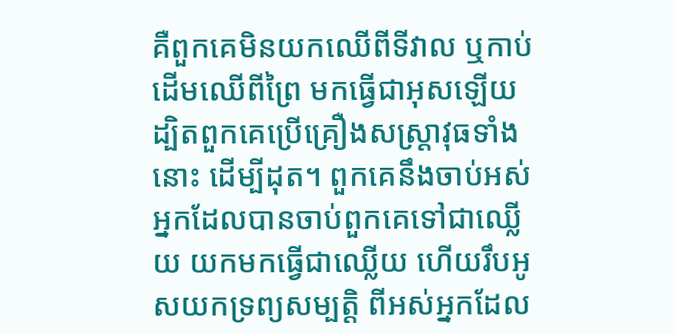គឺពួកគេមិនយកឈើពីទីវាល ឬកាប់ដើមឈើពីព្រៃ មកធ្វើជាអុសឡើយ ដ្បិតពួកគេប្រើគ្រឿងសស្ត្រា‌វុធទាំងនោះ ដើម្បីដុត។ ពួកគេនឹងចាប់អស់អ្នកដែលបានចាប់ពួកគេទៅជាឈ្លើយ យកមកធ្វើជាឈ្លើយ ហើយរឹបអូសយកទ្រព្យ‌សម្បត្តិ ពីអស់អ្នកដែល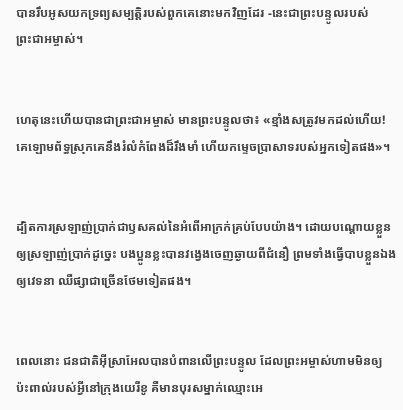បានរឹបអូសយកទ្រព្យ‌សម្បត្តិរបស់ពួកគេនោះមកវិញដែរ -នេះជាព្រះ‌បន្ទូលរបស់ព្រះ‌ជា‌អម្ចាស់។


ហេតុនេះហើយបានជាព្រះ‌ជា‌អម្ចាស់ មានព្រះ‌បន្ទូលថា៖ «ខ្មាំងសត្រូវមកដល់ហើយ! គេឡោម‌ព័ទ្ធស្រុកគេនឹងរំលំកំពែងដ៏រឹង‌មាំ ហើយកម្ទេចប្រាសាទរបស់អ្នកទៀតផង»។


ដ្បិតការស្រឡាញ់ប្រាក់ជាឫសគល់នៃអំពើអាក្រក់គ្រប់បែបយ៉ាង។ ដោយបណ្ដោយខ្លួនឲ្យស្រឡាញ់ប្រាក់ដូច្នេះ បងប្អូនខ្លះបានវង្វេងចេញឆ្ងាយពីជំនឿ ព្រមទាំងធ្វើបាបខ្លួនឯងឲ្យវេទនា ឈឺផ្សាជាច្រើនថែមទៀតផង។


ពេលនោះ ជន‌ជាតិអ៊ីស្រា‌អែលបានបំពានលើព្រះ‌បន្ទូល ដែលព្រះ‌អម្ចាស់ហាមមិនឲ្យប៉ះ‌ពាល់របស់អ្វីនៅក្រុងយេរីខូ គឺមានបុរសម្នាក់ឈ្មោះអេ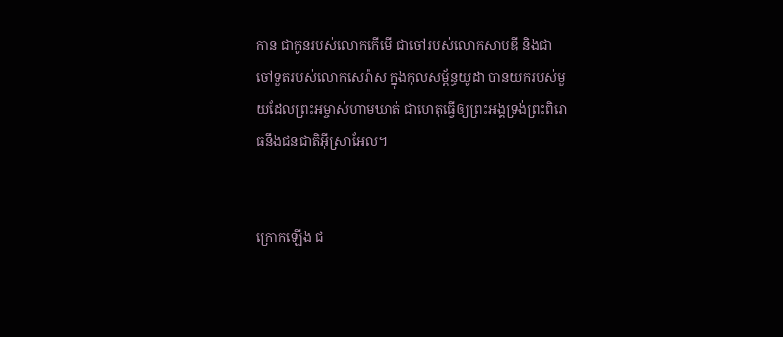កាន ជាកូនរបស់លោកកើមើ ជាចៅរបស់លោកសាប‌ឌី និងជាចៅ‌ទួតរបស់លោកសេ‌រ៉ាស ក្នុងកុល‌សម្ព័ន្ធយូដា បានយករបស់មួយដែលព្រះ‌អម្ចាស់ហាមឃាត់ ជាហេតុធ្វើឲ្យព្រះអង្គទ្រង់ព្រះ‌ពិរោធនឹងជន‌ជាតិអ៊ីស្រា‌អែល។


ក្រោកឡើង ជ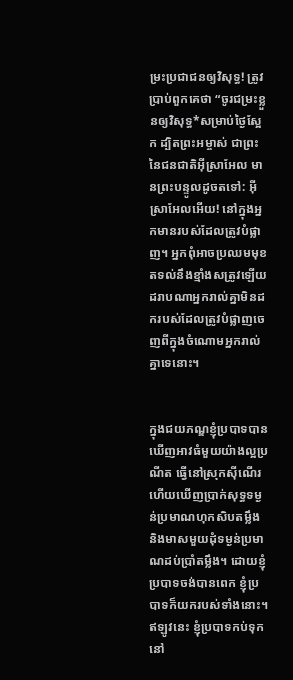ម្រះប្រជា‌ជនឲ្យវិសុទ្ធ! ត្រូវប្រាប់ពួកគេថា “ចូរជម្រះខ្លួនឲ្យវិសុទ្ធ*សម្រាប់ថ្ងៃស្អែក ដ្បិតព្រះ‌អម្ចាស់ ជាព្រះនៃជន‌ជាតិអ៊ីស្រា‌អែល មានព្រះ‌បន្ទូលដូចតទៅ: អ៊ីស្រា‌អែលអើយ! នៅក្នុងអ្នកមានរបស់ដែលត្រូវបំផ្លាញ។ អ្នកពុំអាចប្រឈមមុខតទល់នឹងខ្មាំងសត្រូវឡើយ ដរាបណាអ្នករាល់គ្នាមិនដករបស់ដែលត្រូវបំផ្លាញចេញពីក្នុងចំណោមអ្នករាល់គ្នាទេនោះ។


ក្នុងជយ‌ភណ្ឌខ្ញុំប្របាទបានឃើញអាវធំមួយយ៉ាងល្អប្រណីត ធ្វើនៅស្រុកស៊ី‌ណើរ ហើយឃើញប្រាក់សុទ្ធទម្ងន់ប្រមាណហុក‌សិបតម្លឹង និងមាសមួយដុំទម្ងន់ប្រមាណដប់ប្រាំតម្លឹង។ ដោយខ្ញុំប្របាទចង់បានពេក ខ្ញុំប្របាទក៏យករបស់ទាំងនោះ។ ឥឡូវនេះ ខ្ញុំប្របាទកប់ទុកនៅ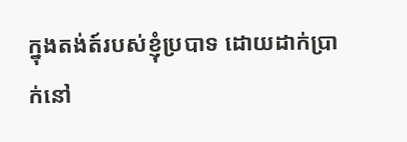ក្នុងតង់ត៍របស់ខ្ញុំប្របាទ ដោយដាក់ប្រាក់នៅ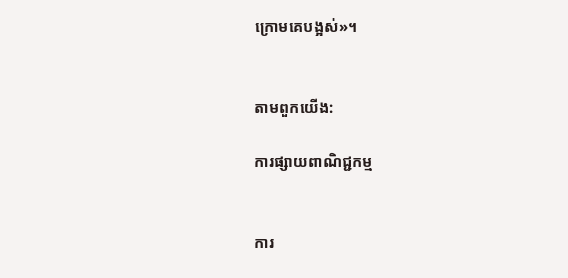ក្រោមគេបង្អស់»។


តាមពួកយើង:

ការផ្សាយពាណិជ្ជកម្ម


ការ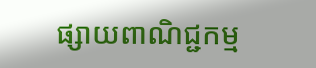ផ្សាយពាណិជ្ជកម្ម